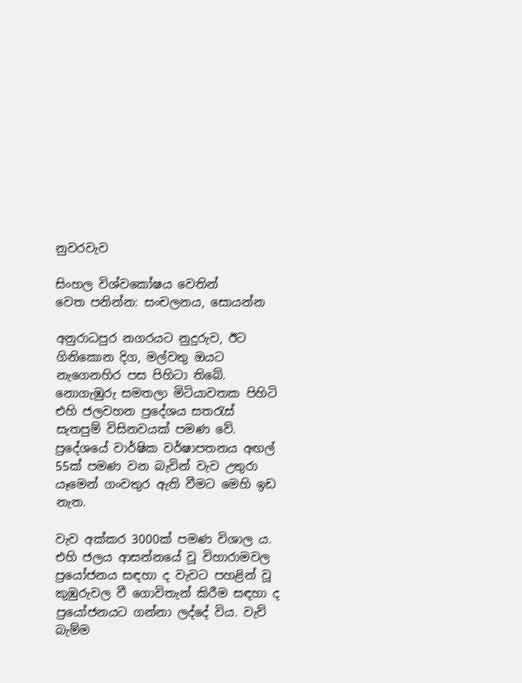නුවරවැව

සිංහල විශ්වකෝෂය වෙතින්
වෙත පනින්න: සංචලනය, සොයන්න

අනුරාධපුර නගරයට නුදුරුව, ඊට ගිනිකොන දිග, මල්වතු ඔයට නැගෙනහිර පස පිහිටා තිබේ. නොගැඹුරු සමතලා මිටියාවතක පිහිටි එහි ජලවහන ප්‍රදේශය සතරැස් සැතපුම් විසිනවයක් පමණ වේ. ප්‍රදේශයේ වාර්ෂික වර්ෂාපතනය අඟල් 55ක් පමණ වන බැවින් වැව උතුරා යෑමෙන් ගංවතුර ඇති වීමට මෙහි ඉඩ නැත.

වැව අක්කර 3000ක් පමණ විශාල ය. එහි ජලය ආසන්නයේ වූ විහාරාමවල ප්‍රයෝජනය සඳහා ද වැවට පහළින් වූ කුඹුරුවල වී ගොවිතැන් කිරීම සඳහා ද ප්‍රයෝජනයට ගන්නා ලද්දේ විය. වැව් බැම්ම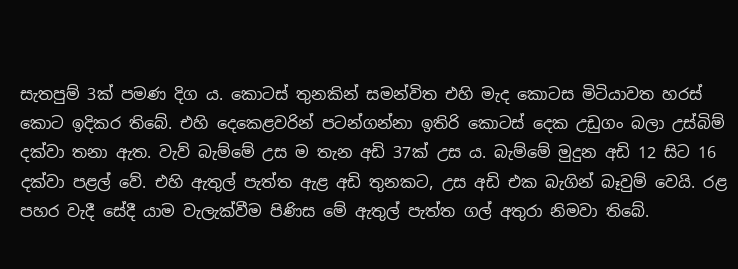සැතපුම් 3ක් පමණ දිග ය. කොටස් තුනකින් සමන්විත එහි මැද කොටස මිටියාවත හරස් කොට ඉදිකර තිබේ. එහි දෙකෙළවරින් පටන්ගන්නා ඉතිරි කොටස් දෙක උඩුගං බලා උස්බිම් දක්වා තනා ඇත. වැව් බැම්මේ උස ම තැන අඩි 37ක් උස ය. බැම්මේ මුදුන අඩි 12 සිට 16 දක්වා පළල් වේ. එහි ඇතුල් පැත්ත ඇළ අඩි තුනකට, උස අඩි එක බැගින් බෑවුම් වෙයි. රළ පහර වැදී සේදී යාම වැලැක්වීම පිණිස මේ ඇතුල් පැත්ත ගල් අතුරා නිමවා තිබේ.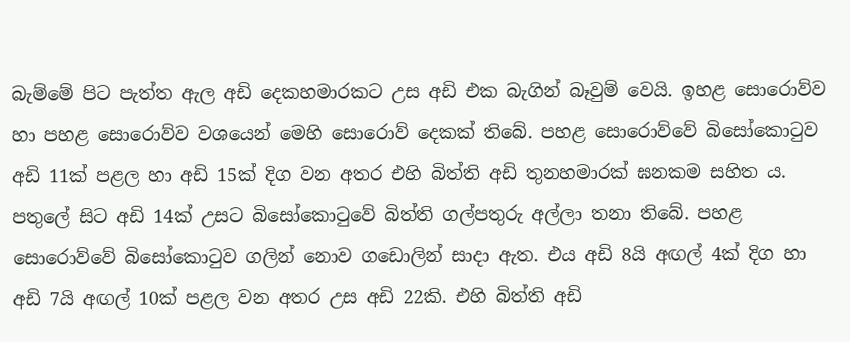බැම්මේ පිට පැත්ත ඇල අඩි දෙකහමාරකට උස අඩි එක බැගින් බෑවුම් වෙයි. ඉහළ සොරොව්ව හා පහළ සොරොව්ව වශයෙන් මෙහි සොරොව් දෙකක් තිබේ. පහළ සොරොව්වේ බිසෝකොටුව අඩි 11ක් පළල හා අඩි 15ක් දිග වන අතර එහි බිත්ති අඩි තුනහමාරක් ඝනකම සහිත ය. පතුලේ සිට අඩි 14ක් උසට බිසෝකොටුවේ බිත්ති ගල්පතුරු අල්ලා තනා තිබේ. පහළ සොරොව්වේ බිසෝකොටුව ගලින් නොව ගඩොලින් සාදා ඇත. එය අඩි 8යි අඟල් 4ක් දිග හා අඩි 7යි අඟල් 10ක් පළල වන අතර උස අඩි 22කි. එහි බිත්ති අඩි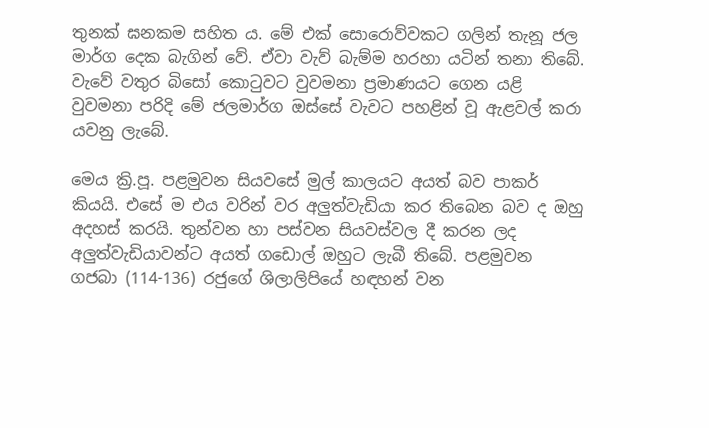තුනක් ඝනකම සහිත ය. මේ එක් සොරොව්වකට ගලින් තැනූ ජල මාර්ග දෙක බැගින් වේ. ඒවා වැව් බැම්ම හරහා යටින් තනා තිබේ. වැවේ වතුර බිසෝ කොටුවට වුවමනා ප්‍රමාණයට ගෙන යළි වුවමනා පරිදි මේ ජලමාර්ග ඔස්සේ වැවට පහළින් වූ ඇළවල් කරා යවනු ලැබේ.

මෙය ක්‍රි.පූ. පළමුවන සියවසේ මුල් කාලයට අයත් බව පාකර් කියයි. එසේ ම එය වරින් වර අලුත්වැඩියා කර තිබෙන බව ද ඔහු අදහස් කරයි. තුන්වන හා පස්වන සියවස්වල දී කරන ලද අලුත්වැඩියාවන්ට අයත් ගඩොල් ඔහුට ලැබී තිබේ. පළමුවන ගජබා (114-136) රජුගේ ශිලාලිපියේ හඳහන් වන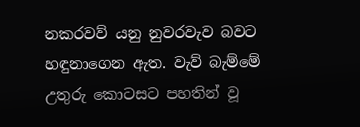නකරවව් යනු නුවරවැව බවට හඳුනාගෙන ඇත. වැව් බැම්මේ උතුරු කොටසට පහතින් වූ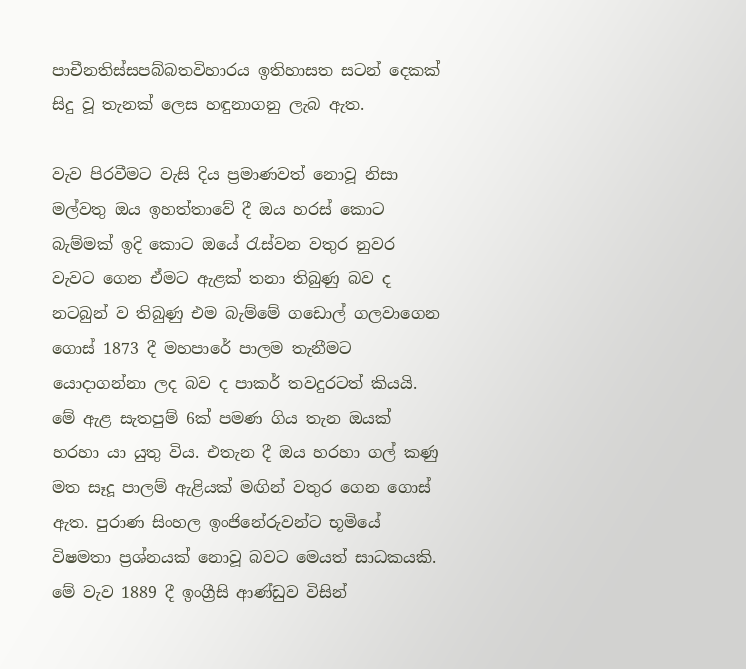පාචීනතිස්සපබ්බතවිහාරය ඉතිහාසත සටන් දෙකක් සිදු වූ තැනක් ලෙස හඳුනාගනු ලැබ ඇත.

වැව පිරවීමට වැසි දිය ප්‍රමාණවත් නොවූ නිසා මල්වතු ඔය ඉහත්තාවේ දී ඔය හරස් කොට බැම්මක් ඉදි කොට ඔයේ රැස්වන වතුර නුවර වැවට ගෙන ඒමට ඇළක් තනා තිබුණු බව ද නටබුන් ව තිබුණු එම බැම්මේ ගඩොල් ගලවාගෙන ගොස් 1873 දී මහපාරේ පාලම තැනීමට යොදාගන්නා ලද බව ද පාකර් තවදුරටත් කියයි. මේ ඇළ සැතපුම් 6ක් පමණ ගිය තැන ඔයක් හරහා යා යුතු විය. එතැන දී ඔය හරහා ගල් කණු මත සෑදූ පාලම් ඇළියක් මඟින් වතුර ගෙන ගොස් ඇත. පුරාණ සිංහල ඉංජිනේරුවන්ට භූමියේ විෂමතා ප්‍රශ්නයක් නොවූ බවට මෙයත් සාධකයකි. මේ වැව 1889 දී ඉංග්‍රීසි ආණ්ඩුව විසින්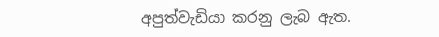අපුත්වැඩියා කරනු ලැබ ඇත.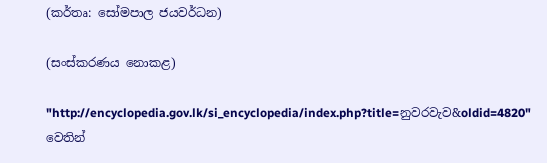(කර්තෘ: සෝමපාල ජයවර්ධන)

(සංස්කරණය නොකළ)

"http://encyclopedia.gov.lk/si_encyclopedia/index.php?title=නුවරවැව&oldid=4820" වෙතින්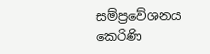සම්ප්‍රවේශනය කෙරිණි